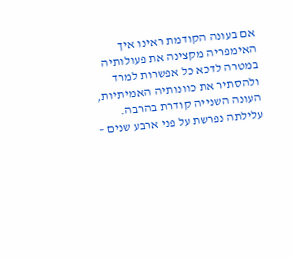אם בעונה הקודמת ראינו איך האימפריה מקצינה את פעולותיה במטרה לדכא כל אפשרות למרד ולהסתיר את כוונותיה האמיתיות, העונה השנייה קודרת בהרבה. עלילתה נפרשת על פני ארבע שנים –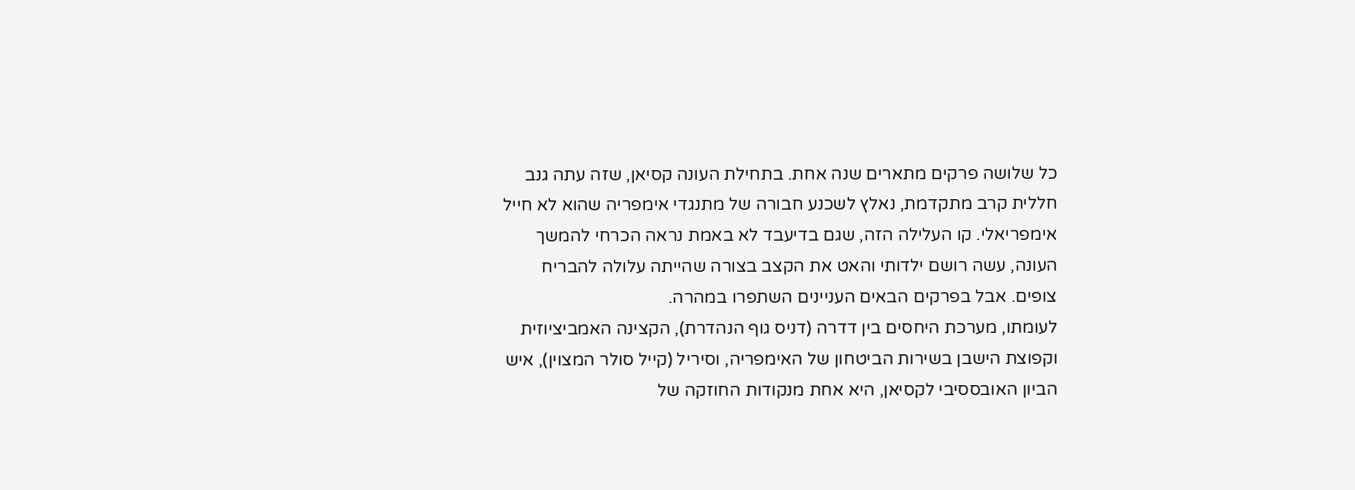כל שלושה פרקים מתארים שנה אחת. בתחילת העונה קסיאן, שזה עתה גנב חללית קרב מתקדמת, נאלץ לשכנע חבורה של מתנגדי אימפריה שהוא לא חייל אימפריאלי. קו העלילה הזה, שגם בדיעבד לא באמת נראה הכרחי להמשך העונה, עשה רושם ילדותי והאט את הקצב בצורה שהייתה עלולה להבריח צופים. אבל בפרקים הבאים העניינים השתפרו במהרה.
לעומתו, מערכת היחסים בין דדרה (דניס גוף הנהדרת), הקצינה האמביציוזית וקפוצת הישבן בשירות הביטחון של האימפריה, וסיריל (קייל סולר המצוין), איש הביון האובססיבי לקסיאן, היא אחת מנקודות החוזקה של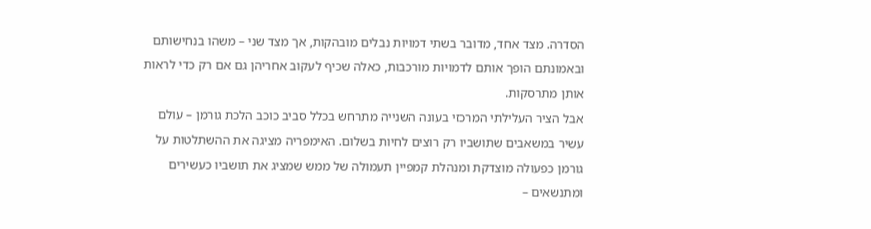הסדרה. מצד אחד, מדובר בשתי דמויות נבלים מובהקות, אך מצד שני – משהו בנחישותם ובאמונתם הופך אותם לדמויות מורכבות, כאלה שכיף לעקוב אחריהן גם אם רק כדי לראות אותן מתרסקות.
אבל הציר העלילתי המרכזי בעונה השנייה מתרחש בכלל סביב כוכב הלכת גורמן – עולם עשיר במשאבים שתושביו רק רוצים לחיות בשלום. האימפריה מציגה את ההשתלטות על גורמן כפעולה מוצדקת ומנהלת קמפיין תעמולה של ממש שמציג את תושביו כעשירים ומתנשאים –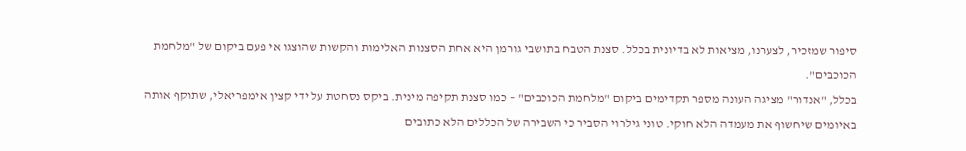סיפור שמזכיר, לצערנו, מציאות לא בדיונית בכלל. סצנת הטבח בתושבי גורמן היא אחת הסצנות האלימות והקשות שהוצגו אי פעם ביקום של "מלחמת הכוכבים".
בכלל, "אנדור" מציגה העונה מספר תקדימים ביקום "מלחמת הכוכבים" – כמו סצנת תקיפה מינית. ביקס נסחטת על ידי קצין אימפריאלי, שתוקף אותה באיומים שיחשוף את מעמדה הלא חוקי. טוני גילרוי הסביר כי השבירה של הכללים הלא כתובים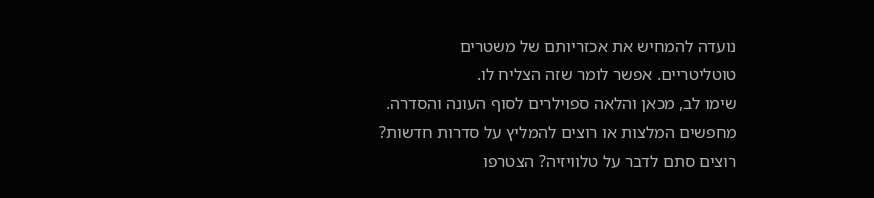נועדה להמחיש את אכזריותם של משטרים טוטליטריים. אפשר לומר שזה הצליח לו.
שימו לב, מכאן והלאה ספוילרים לסוף העונה והסדרה.
מחפשים המלצות או רוצים להמליץ על סדרות חדשות? רוצים סתם לדבר על טלוויזיה? הצטרפו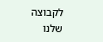לקבוצה שלנו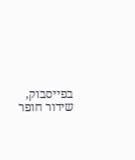בפייסבוק, שידור חופר